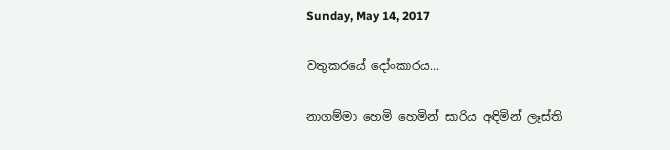Sunday, May 14, 2017

වතුකරයේ දෝංකාරය...

නාගම්මා හෙමි හෙමින් සාරිය අඳිමින් ලෑස්ති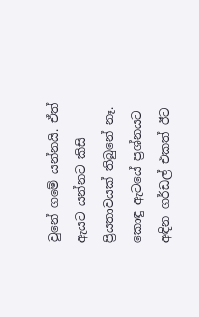වුනේ ගමේ යන්නයි. ඒත් ඇයට යන්නට කිසි ප්‍රියතාවයක් තිබුනේ නෑ. කොඳු ඇටයේ ප්‍රශ්නයට අඳින ගර්ඩල් එකත් ඊට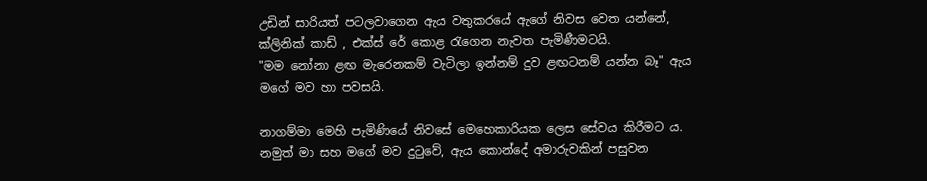උඩින් සාරියත් පටලවාගෙන ඇය වතුකරයේ ඇගේ නිවස වෙත යන්නේ, ක්ලිනික් කාඩ් , එක්ස් රේ කොළ රැගෙන නැවත පැමිණීමටයි.
"මම නෝනා ළඟ මැරෙනකම් වැටිලා ඉන්නම් දුව ළඟටනම් යන්න බෑ" ඇය මගේ මව හා පවසයි.

නාගම්මා මෙහි පැමිණියේ නිවසේ මෙහෙකාරියක ලෙස සේවය කිරීමට ය. නමුත් මා සහ මගේ මව දුටුවේ, ඇය කොන්දේ අමාරුවකින් පසුවන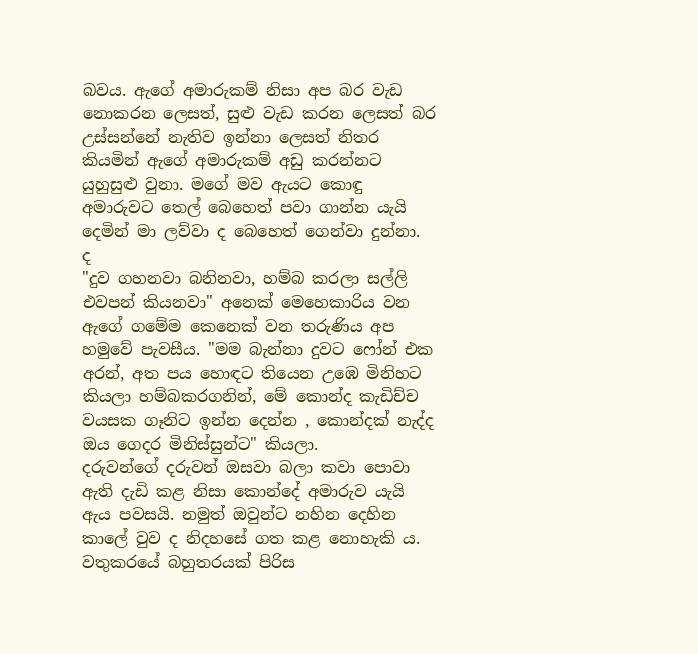බවය. ඇගේ අමාරුකම් නිසා අප බර වැඩ නොකරන ලෙසත්, සුළු වැඩ කරන ලෙසත් බර උස්සන්නේ නැතිව ඉන්නා ලෙසත් නිතර කියමින් ඇගේ අමාරුකම් අඩු කරන්නට යුහුසුළු වුනා. මගේ මව ඇයට කොඳු අමාරුවට තෙල් බෙහෙත් පවා ගාන්න යැයි දෙමින් මා ලව්වා ද බෙහෙත් ගෙන්වා දුන්නා. ද
"දුව ගහනවා බනිනවා, හම්බ කරලා සල්ලි එවපන් කියනවා" අනෙක් මෙහෙකාරිය වන ඇගේ ගමේම කෙනෙක් වන තරුණිය අප හමුවේ පැවසීය. "මම බැන්නා දුවට ෆෝන් එක අරන්, අත පය හොඳට තියෙන උඹෙ මිනිහට කියලා හම්බකරගනින්, මේ කොන්ද කැඩිච්ච වයසක ගෑනිට ඉන්න දෙන්න , කොන්දක් නැද්ද ඔය ගෙදර මිනිස්සුන්ට" කියලා.
දරුවන්ගේ දරුවන් ඔසවා බලා කවා පොවා ඇති දැඩි කළ නිසා කොන්දේ අමාරුව යැයි ඇය පවසයි. නමුත් ඔවුන්ට නහින දෙහින කාලේ වුව ද නිදහසේ ගත කළ නොහැකි ය.
වතුකරයේ බහුතරයක් පිරිස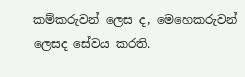කම්කරුවන් ලෙස ද, මෙහෙකරුවන් ලෙසද සේවය කරති.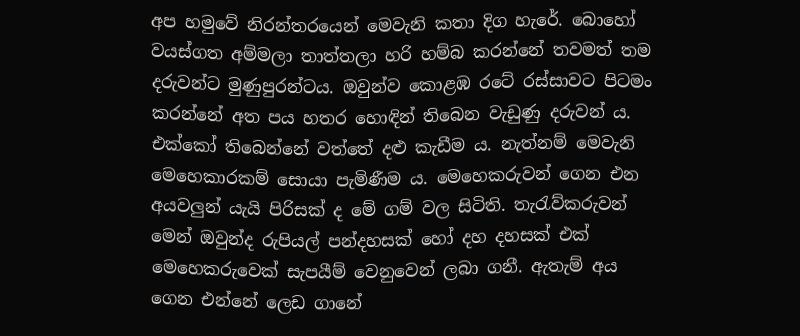අප හමුවේ නිරන්තරයෙන් මෙවැනි කතා දිග හැරේ. බොහෝ වයස්ගත අම්මලා තාත්තලා හරි හම්බ කරන්නේ තවමත් තම දරුවන්ට මුණුපුරන්ටය. ඔවුන්ව කොළඹ රටේ රස්සාවට පිටමං කරන්නේ අත පය හතර හොඳින් තිබෙන වැඩුණු දරුවන් ය.
එක්කෝ තිබෙන්නේ වත්තේ දළු කැඩීම ය. නැත්නම් මෙවැනි මෙහෙකාරකම් සොයා පැමිණීම ය. මෙහෙකරුවන් ගෙන එන අයවලුන් යැයි පිරිසක් ද මේ ගම් වල සිටිති. තැරැව්කරුවන් මෙන් ඔවුන්ද රුපියල් පන්දහසක් හෝ දහ දහසක් එක් මෙහෙකරුවෙක් සැපයීම් වෙනුවෙන් ලබා ගනී. ඇතැම් අය ගෙන එන්නේ ලෙඩ ගානේ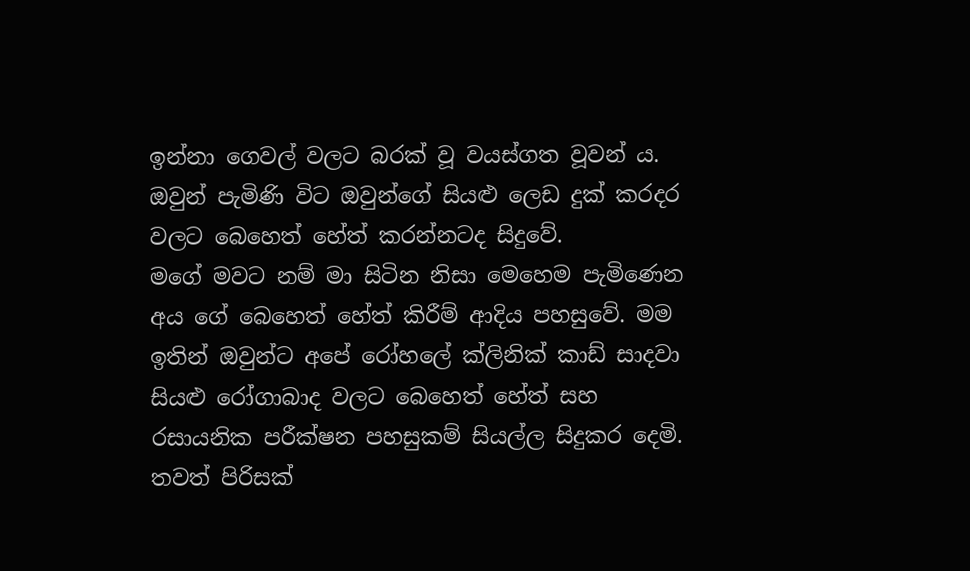ඉන්නා ගෙවල් වලට බරක් වූ වයස්ගත වූවන්‍ ය. ඔවුන් පැමිණි විට ඔවුන්ගේ සියළු ලෙඩ දුක් කරදර වලට බෙහෙත් හේත් කරන්නටද සිදුවේ.
මගේ මවට නම් මා සිටින නිසා මෙහෙම පැමිණෙන අය ගේ බෙහෙත් හේත් කිරීම් ආදිය පහසුවේ. මම ඉතින් ඔවුන්ට අපේ රෝහලේ ක්ලිනික් කාඩ් සාදවා සියළු රෝගාබාද වලට බෙහෙත් හේත් සහ රසායනික පරීක්ෂන පහසුකම් සියල්ල සිදුකර දෙමි.
තවත් පිරිසක්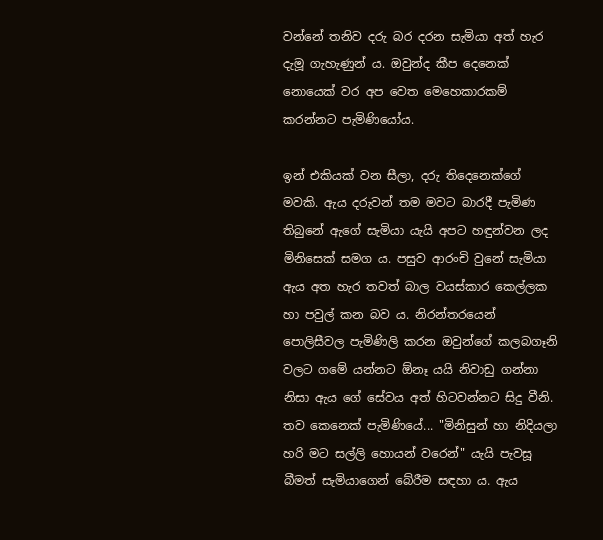වන්නේ තනිව දරු බර දරන සැමියා අත් හැර දැමූ ගැහැණුන් ය. ඔවුන්ද කීප දෙනෙක් නොයෙක් වර අප වෙත මෙහෙකාරකම් කරන්නට පැමිණියෝය.

ඉන් එකියක් වන සීලා, දරු තිදෙනෙක්ගේ මවකි. ඇය දරුවන් තම මවට බාරදී පැමිණ තිබුනේ ඇගේ සැමියා යැයි අපට හඳුන්වන ලද මිනිසෙක් සමග ය. පසුව ආරංචි වුනේ සැමියා ඇය අත හැර තවත් බාල වයස්කාර කෙල්ලක හා පවුල් කන බව ය. නිරන්තරයෙන් පොලිසීවල පැමිණිලි කරන ඔවුන්ගේ කලබගෑනි වලට ගමේ යන්නට ඕනෑ යයි නිවාඩු ගන්නා නිසා ඇය ගේ සේවය අත් හිටවන්නට සිදු වීනි.
තව කෙනෙක් පැමිණියේ... "මිනිසුන් හා නිදියලා හරි මට සල්ලි හොයන් වරෙන්" යැයි පැවසූ බීමත් සැමියාගෙන් බේරීම සඳහා ය. ඇය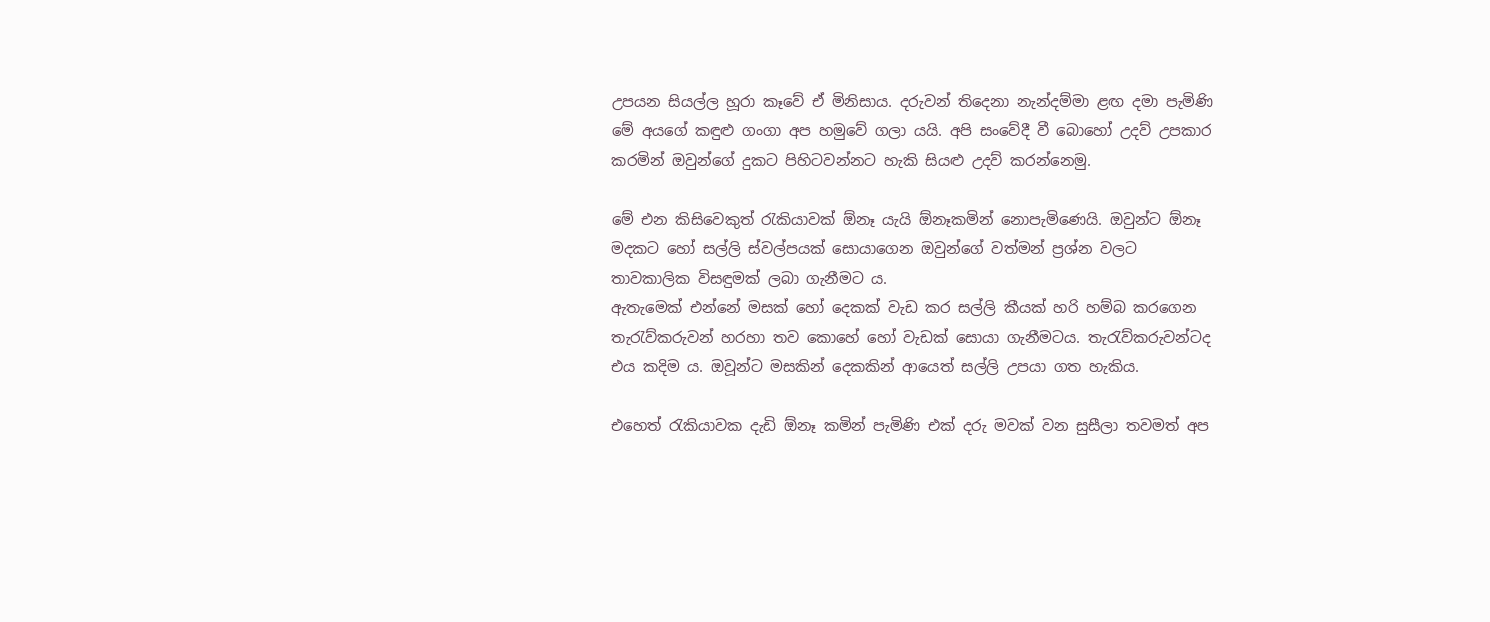උපයන සියල්ල හූරා කෑවේ ඒ මිනිසාය. දරුවන් තිදෙනා නැන්දම්මා ළඟ දමා පැමිණි මේ අයගේ කඳුළු ගංගා අප හමුවේ ගලා යයි. අපි සංවේදී වී බොහෝ උදව් උපකාර කරමින් ඔවුන්ගේ දුකට පිහිටවන්නට හැකි සියළු උදව් කරන්නෙමු.

මේ එන කිසිවෙකුත් රැකියාවක් ඕනෑ යැයි ඕනෑකමින් නොපැමිණෙයි. ඔවුන්ට ඕනෑ මදකට හෝ සල්ලි ස්වල්පයක් සොයාගෙන ඔවුන්ගේ වත්මන් ප්‍රශ්න වලට තාවකාලික විසඳුමක් ලබා ගැනීමට ය.
ඇතැමෙක් එන්නේ මසක් හෝ දෙකක් වැඩ කර සල්ලි කීයක් හරි හම්බ කරගෙන තැරැව්කරුවන් හරහා තව කොහේ හෝ වැඩක් සොයා ගැනීමටය. තැරැව්කරුවන්ටද එය කදිම ය. ඔවූන්ට මසකින් දෙකකින් ආයෙත් සල්ලි උපයා ගත හැකිය.

එහෙත් රැකියාවක දැඩි ඕනෑ කමින් පැමිණි එක් දරු මවක් වන සුසීලා තවමත් අප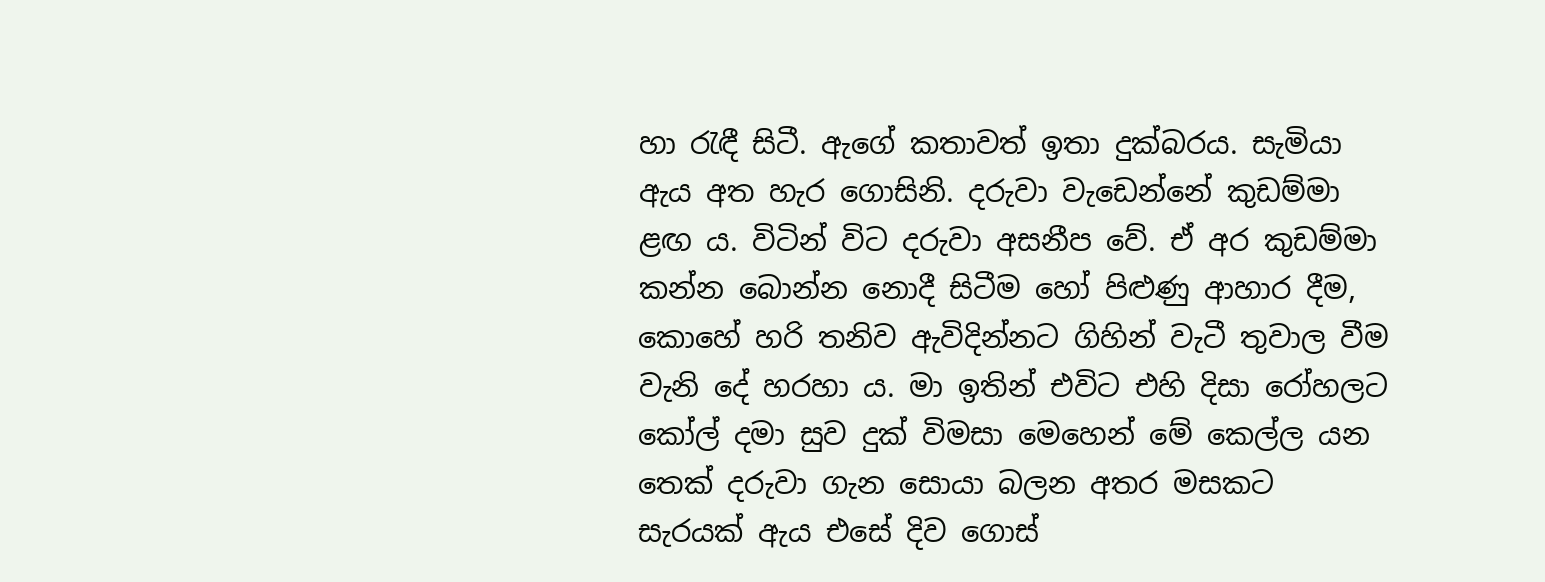හා රැඳී සිටී. ඇගේ කතාවත් ඉතා දුක්බරය. සැමියා ඇය අත හැර ගොසිනි. දරුවා වැඩෙන්නේ කුඩම්මා ළඟ ය. විටින් විට දරුවා අසනීප වේ. ඒ අර කුඩම්මා කන්න බොන්න නොදී සිටීම හෝ පිළුණු ආහාර දීම, කොහේ හරි තනිව ඇවිදින්නට ගිහින් වැටී තුවාල වීම වැනි දේ හරහා ය. මා ඉතින් එවිට එහි දිසා රෝහලට කෝල් දමා සුව දුක් විමසා මෙහෙන් මේ කෙල්ල යන තෙක් දරුවා ගැන සොයා බලන අතර මසකට සැරයක් ඇය එසේ දිව ගොස්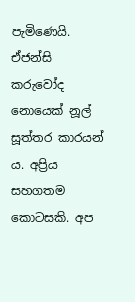පැමිණෙයි.
ඒජන්සි කරුවෝද නොයෙක් නූල් සූත්තර කාරයන් ය. අප්‍රිය සහගතම කොටසකි. අප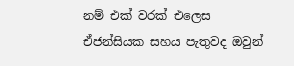නම් එක් වරක් එලෙස ඒජන්සියක සහය පැතුවද ඔවුන්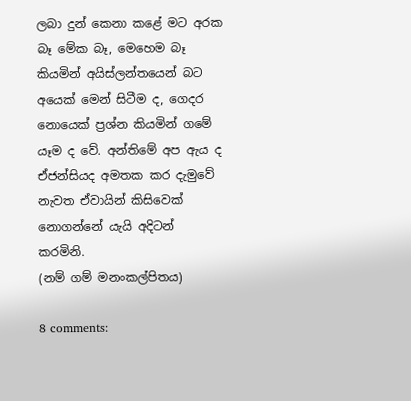ලබා දුන් කෙනා කළේ මට අරක බෑ මේක බෑ, මෙහෙම බෑ කියමින් අයිස්ලන්තයෙන් බට අයෙක් මෙන් සිටීම ද, ගෙදර නොයෙක් ප්‍රශ්න කියමින් ගමේ යෑම ද වේ. අන්තිමේ අප ඇය ද ඒජන්සියද අමතක කර දැමුවේ නැවත ඒවායින් කිසිවෙක් නොගන්නේ යැයි අදිටන් කරමිනි.
(නම් ගම් මනංකල්පිතය)

8 comments: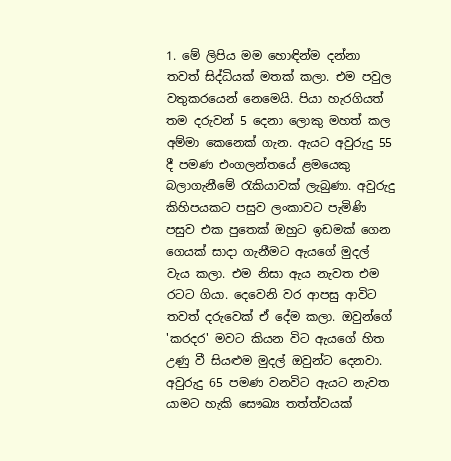1. මේ ලිපිය මම හොඳින්ම දන්නා තවත් සිද්ධියක් මතක් කලා. එම පවුල වතුකරයෙන් නෙමෙයි. පියා හැරගියත් තම දරුවන් 5 දෙනා ලොකු මහත් කල අම්මා කෙනෙක් ගැන. ඇයට අවුරුදු 55 දී පමණ එංගලන්තයේ ළමයෙකු බලාගැනීමේ රැකියාවක් ලැබුණා. අවුරුදු කිහිපයකට පසුව ලංකාවට පැමිණි පසුව එක පුතෙක් ඔහුට ඉඩමක් ගෙන ගෙයක් සාදා ගැනීමට ඇයගේ මුදල් වැය කලා. එම නිසා ඇය නැවත එම රටට ගියා. දෙවෙනි වර ආපසු ආවිට තවත් දරුවෙක් ඒ දේම කලා. ඔවුන්ගේ 'කරදර' මවට කියන විට ඇයගේ හිත උණු වී සියළුම මුදල් ඔවුන්ට දෙනවා. අවුරුදු 65 පමණ වනවිට ඇයට නැවත යාමට හැකි සෞඛ්‍ය තත්ත්වයක්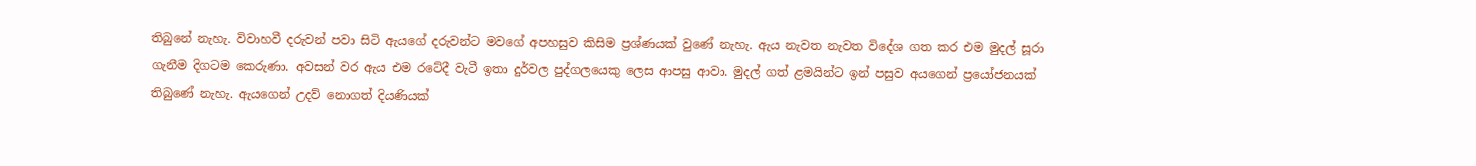තිබුනේ නැහැ. විවාහවී දරුවන් පවා සිටි ඇයගේ දරුවන්ට මවගේ අපහසුව කිසිම ප්‍රශ්ණයක් වුණේ නැහැ. ඇය නැවත නැවත විදේශ ගත කර එම මුදල් සූරා ගැනීම දිගටම කෙරුණා. අවසන් වර ඇය එම රටේදී වැටී ඉතා දුර්වල පුද්ගලයෙකු ලෙස ආපසු ආවා. මුදල් ගත් ළමයින්ට ඉන් පසුව අයගෙන් ප්‍රයෝජනයක් තිබුණේ නැහැ. ඇයගෙන් උදව් නොගත් දියණියක්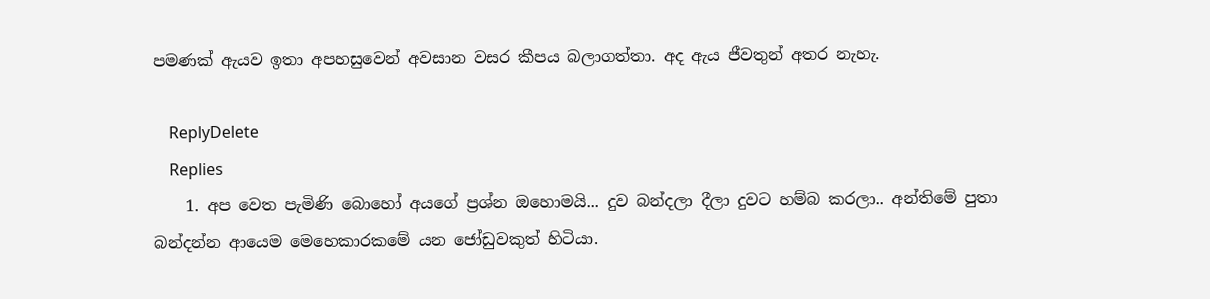පමණක් ඇයව ඉතා අපහසුවෙන් අවසාන වසර කීපය බලාගත්තා. අද ඇය ජීවතුන් අතර නැහැ.

    ReplyDelete
    Replies
    1. අප වෙත පැමිණි බොහෝ අයගේ ප්‍රශ්න ඔහොමයි... දුව බන්දලා දීලා දුවට හම්බ කරලා.. අන්තිමේ පුතා බන්දන්න ආයෙම මෙහෙකාරකමේ යන ජෝඩුවකුත් හිටියා.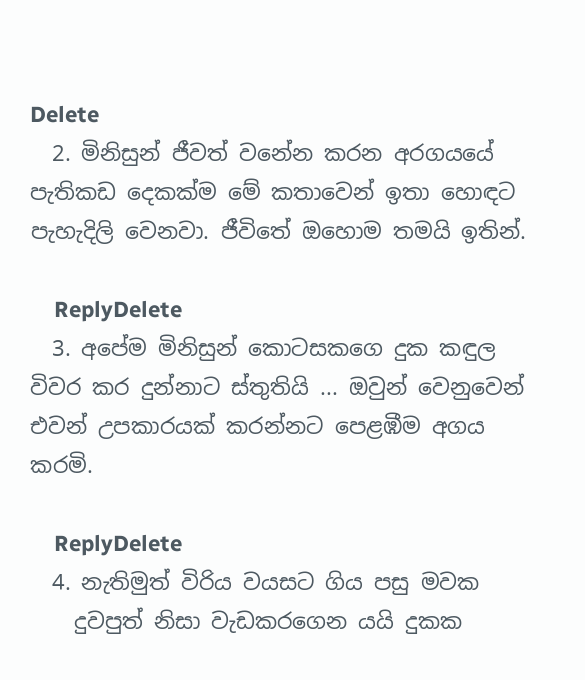Delete
  2. මිනිසුන් ජීවත් වනේන කරන අරගයයේ පැතිකඩ දෙකක්ම මේ කතාවෙන් ඉතා හොඳට පැහැදිලි වෙනවා. ජීවිතේ ඔහොම තමයි ඉතින්.

    ReplyDelete
  3. අපේම මිනිසුන් කොටසකගෙ දුක කඳුල විවර කර දුන්නාට ස්තුතියි ... ඔවුන් වෙනුවෙන් එවන් උපකාරයක් කරන්නට පෙළඹීම අගය කරමි.

    ReplyDelete
  4. නැතිමුත් විරිය වයසට ගිය පසු මවක
    දුවපුත් නිසා වැඩකරගෙන යයි දුකක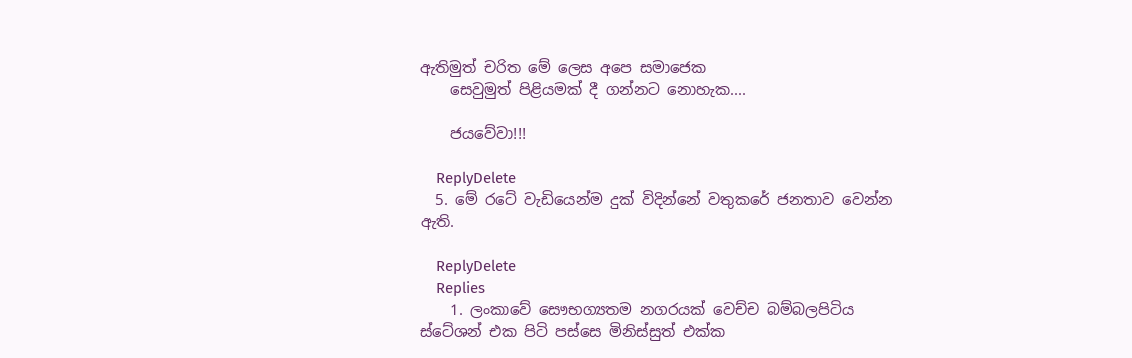ඇතිමුත් චරිත මේ ලෙස අපෙ සමාජෙක
    සෙවුමුත් පිළියමක් දී ගන්නට නොහැක....

    ජයවේවා!!!

    ReplyDelete
  5. මේ රටේ වැඩියෙන්ම දුක් විදින්නේ වතුකරේ ජනතාව වෙන්න ඇති.

    ReplyDelete
    Replies
    1. ලංකාවේ සෞභග්‍යතම නගරයක් වෙච්ච බම්බලපිටිය ස්ටේශන් එක පිටි පස්සෙ මිනිස්සුත් එක්ක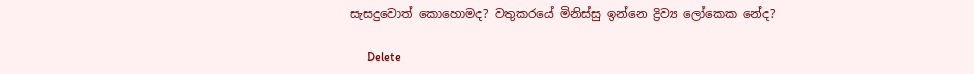සැසදුවොත් කොහොමද? වතුකරයේ මිනිස්සු ඉන්නෙ ද්‍රිව්‍ය ලෝකෙක නේද?

      Delete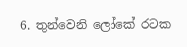6. තුන්වෙනි ලෝකේ රටක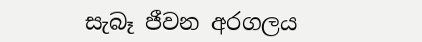සැබෑ ජීවන අරගලය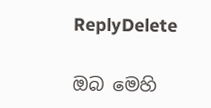ReplyDelete

ඔබ මෙහි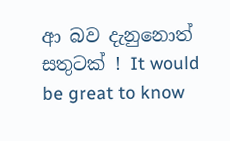ආ බව දැනුනොත් සතුටක් ! It would be great to know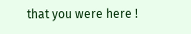that you were here !